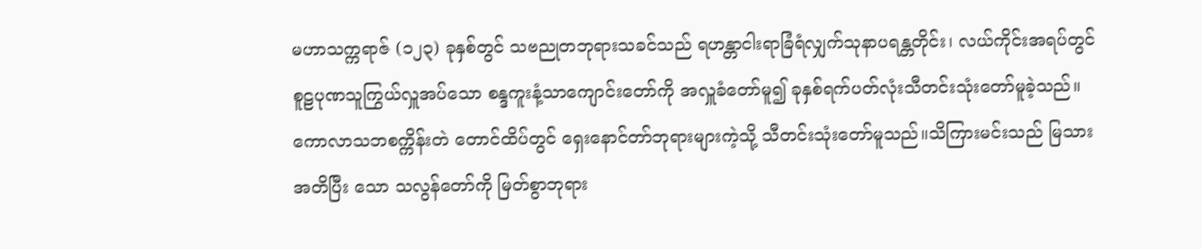မဟာသက္ကရာဇ် (၁၂၃) ခုနှစ်တွင် သဗညုတဘုရားသခင်သည် ရဟန္တာငါးရာခြံရံလျှက်သုနာပရန္တတိုင်း၊ လယ်ကိုင်းအရပ်တွင် စူဠပုဏသူကြွယ်လှူအပ်သော စန္ဒကူးနံ့သာကျောင်းတော်ကို အလှူခံတော်မူ၍ ခုနှစ်ရက်ပတ်လုံးသီတင်းသုံးတော်မူခဲ့သည်။ ကောလာသဘစက္ကိန်းတဲ တောင်ထိပ်တွင် ရှေးနောင်တာ်ဘုရားများကဲ့သို့ သီတင်းသုံးတော်မူသည်။သိကြားမင်းသည် မြသားအတိပြီး သော သလွန်တော်ကို မြတ်စွာဘုရား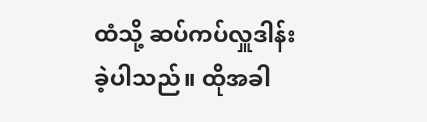ထံသို့ ဆပ်ကပ်လှူဒါန်းခဲ့ပါသည်။ ထိုအခါ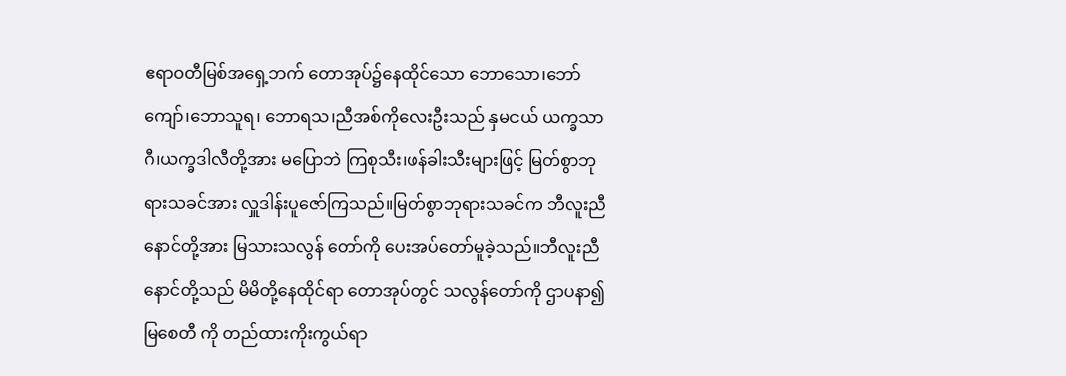ဧရာဝတီမြစ်အရှေ့ဘက် တောအုပ်၌နေထိုင်သော ဘောသော၊ဘော်ကျော်၊ဘောသူရ၊ ဘောရသ၊ညီအစ်ကိုလေးဦးသည် နှမငယ် ယက္ခသာဂီ၊ယက္ခဒါလီတို့အား မပြောဘဲ ကြစုသီး၊ဖန်ခါးသီးများဖြင့် မြတ်စွာဘုရားသခင်အား လှူဒါန်းပူဇော်ကြသည်။မြတ်စွာဘုရားသခင်က ဘီလူးညီနောင်တို့အား မြသားသလွန် တော်ကို ပေးအပ်တော်မူခဲ့သည်။ဘီလူးညီနောင်တို့သည် မိမိတို့နေထိုင်ရာ တောအုပ်တွင် သလွန်တော်ကို ဌာပနာ၍ မြစေတီ ကို တည်ထားကိုးကွယ်ရာ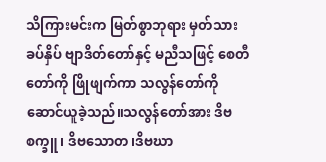သိကြားမင်းက မြတ်စွာဘုရား မှတ်သားခပ်နှိပ် ဗျာဒိတ်တော်နှင့် မညီသဖြင့် စေတီတော်ကို ဖြိုဖျက်ကာ သလွန်တော်ကို ဆောင်ယူခဲ့သည်။သလွန်တော်အား ဒိဗစက္ခူ၊ ဒိဗသောတ၊ဒိဗဃာ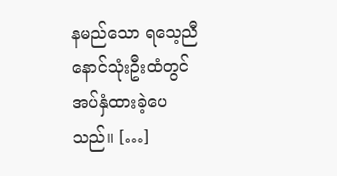နမည်သော ရသေ့ညီနောင်သုံးဦးထံတွင် အပ်နှံထားခဲ့ပေသည်။ […]